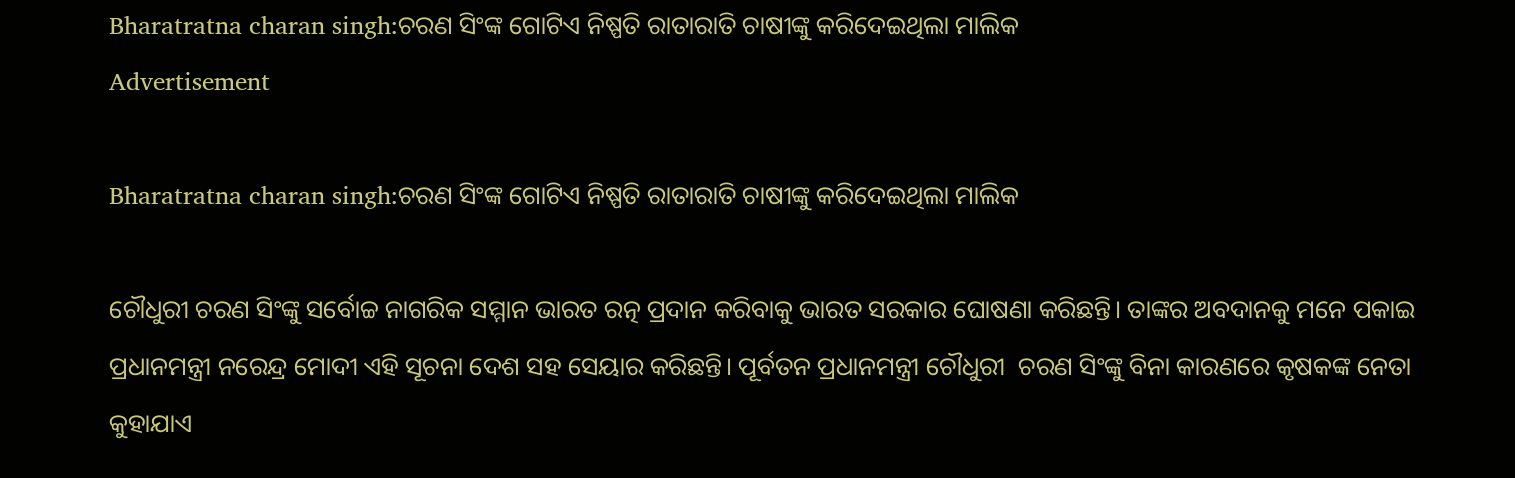Bharatratna charan singh:ଚରଣ ସିଂଙ୍କ ଗୋଟିଏ ନିଷ୍ପତି ରାତାରାତି ଚାଷୀଙ୍କୁ କରିଦେଇଥିଲା ମାଲିକ
Advertisement

Bharatratna charan singh:ଚରଣ ସିଂଙ୍କ ଗୋଟିଏ ନିଷ୍ପତି ରାତାରାତି ଚାଷୀଙ୍କୁ କରିଦେଇଥିଲା ମାଲିକ

ଚୌଧୁରୀ ଚରଣ ସିଂଙ୍କୁ ସର୍ବୋଚ୍ଚ ନାଗରିକ ସମ୍ମାନ ଭାରତ ରତ୍ନ ପ୍ରଦାନ କରିବାକୁ ଭାରତ ସରକାର ଘୋଷଣା କରିଛନ୍ତି। ତାଙ୍କର ଅବଦାନକୁ ମନେ ପକାଇ ପ୍ରଧାନମନ୍ତ୍ରୀ ନରେନ୍ଦ୍ର ମୋଦୀ ଏହି ସୂଚନା ଦେଶ ସହ ସେୟାର କରିଛନ୍ତି। ପୂର୍ବତନ ପ୍ରଧାନମନ୍ତ୍ରୀ ଚୌଧୁରୀ  ଚରଣ ସିଂଙ୍କୁ ବିନା କାରଣରେ କୃଷକଙ୍କ ନେତା କୁହାଯାଏ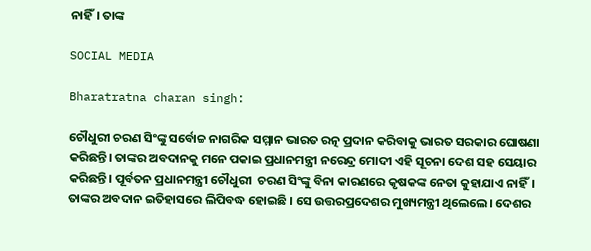ନାହିଁ। ତାଙ୍କ

SOCIAL MEDIA

Bharatratna charan singh:

ଚୌଧୁରୀ ଚରଣ ସିଂଙ୍କୁ ସର୍ବୋଚ୍ଚ ନାଗରିକ ସମ୍ମାନ ଭାରତ ରତ୍ନ ପ୍ରଦାନ କରିବାକୁ ଭାରତ ସରକାର ଘୋଷଣା କରିଛନ୍ତି। ତାଙ୍କର ଅବଦାନକୁ ମନେ ପକାଇ ପ୍ରଧାନମନ୍ତ୍ରୀ ନରେନ୍ଦ୍ର ମୋଦୀ ଏହି ସୂଚନା ଦେଶ ସହ ସେୟାର କରିଛନ୍ତି। ପୂର୍ବତନ ପ୍ରଧାନମନ୍ତ୍ରୀ ଚୌଧୁରୀ  ଚରଣ ସିଂଙ୍କୁ ବିନା କାରଣରେ କୃଷକଙ୍କ ନେତା କୁହାଯାଏ ନାହିଁ। ତାଙ୍କର ଅବଦାନ ଇତିହାସରେ ଲିପିବଦ୍ଧ ହୋଇଛି । ସେ ଉତ୍ତରପ୍ରଦେଶର ମୁଖ୍ୟମନ୍ତ୍ରୀ ଥିଲେଲେ। ଦେଶର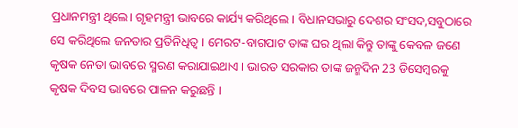ପ୍ରଧାନମନ୍ତ୍ରୀ ଥିଲେ। ଗୃହମନ୍ତ୍ରୀ ଭାବରେ କାର୍ଯ୍ୟ କରିଥିଲେ । ବିଧାନସଭାରୁ ଦେଶର ସଂସଦ,ସବୁଠାରେ ସେ କରିଥିଲେ ଜନତାର ପ୍ରତିନିଧିତ୍ୱ । ମେରଟ-ବାଗପାଟ ତାଙ୍କ ଘର ଥିଲା କିନ୍ତୁ ତାଙ୍କୁ କେବଳ ଜଣେ କୃଷକ ନେତା ଭାବରେ ସ୍ମରଣ କରାଯାଇଥାଏ । ଭାରତ ସରକାର ତାଙ୍କ ଜନ୍ମଦିନ 23 ଡିସେମ୍ବରକୁ କୃଷକ ଦିବସ ଭାବରେ ପାଳନ କରୁଛନ୍ତି ।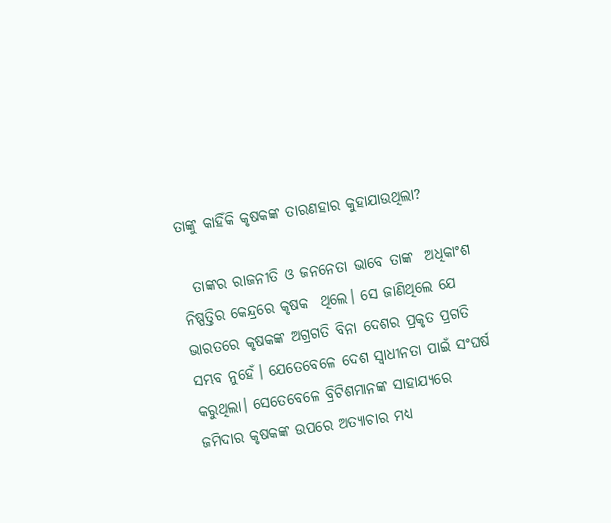ତାଙ୍କୁ କାହିଁକି କୃଷକଙ୍କ ତାରଣହାର କୁହାଯାଉଥିଲା?

  ତାଙ୍କର ରାଜନୀତି ଓ ଜନନେତା ଭାବେ ତାଙ୍କ  ଅଧିକାଂଶ ନିଷ୍ପତ୍ତିର କେନ୍ଦ୍ରରେ କୃଷକ  ଥିଲେ। ସେ ଜାଣିଥିଲେ ଯେ ଭାରତରେ କୃଷକଙ୍କ ଅଗ୍ରଗତି ବିନା ଦେଶର ପ୍ରକୃତ ପ୍ରଗତି ସମ୍ଭବ ନୁହେଁ। ଯେତେବେଳେ ଦେଶ ସ୍ୱାଧୀନତା ପାଇଁ ସଂଘର୍ଷ କରୁଥିଲା। ସେତେବେଳେ ବ୍ରିଟିଶମାନଙ୍କ ସାହାଯ୍ୟରେ ଜମିଦାର କୃଷକଙ୍କ ଉପରେ ଅତ୍ୟାଚାର ମଧ୍ୟ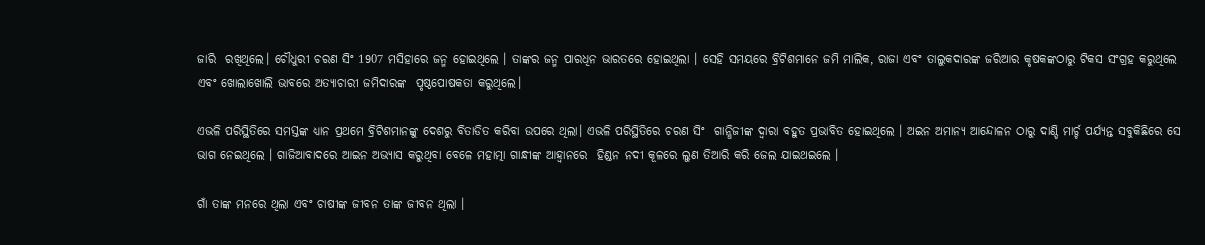ଜାରି  ରଖିଥିଲେ। ଚୌଧୁରୀ ଚରଣ ସିଂ 1907 ମସିହାରେ ଜନ୍ମ ହୋଇଥିଲେ । ତାଙ୍କର ଜନ୍ମ ପାରଧିନ ଭାରତରେ ହୋଇଥିଲା । ସେହି ସମୟରେ ବ୍ରିଟିଶମାନେ ଜମି ମାଲିକ, ରାଜା ଏବଂ ତାଲୁକଦାରଙ୍କ ଜରିଆର କୃଷକଙ୍କଠାରୁ ଟିକସ ସଂଗ୍ରହ କରୁଥିଲେ ଏବଂ ଖୋଲାଖୋଲି ଭାବରେ ଅତ୍ୟାଚାରୀ ଜମିଦାରଙ୍କ  ପୃଷ୍ଠପୋଷକତା କରୁଥିଲେ।

ଏଭଳି ପରିସ୍ଥିତିରେ ସମସ୍ତଙ୍କ ଧ୍ୟାନ ପ୍ରଥମେ ବ୍ରିଟିଶମାନଙ୍କୁ ଦେଶରୁ ବିତାଡିତ କରିବା ଉପରେ ଥିଲା। ଏଭଳି ପରିସ୍ଥିତିରେ ଚରଣ ସିଂ  ଗାନ୍ଧିଜୀଙ୍କ ଦ୍ୱାରା ବହୁତ ପ୍ରଭାବିତ ହୋଇଥିଲେ । ଅଇନ ଅମାନ୍ୟ ଆନ୍ଦୋଳନ ଠାରୁ ଦାଣ୍ଡି ମାର୍ଚ୍ଚ ପର୍ଯ୍ୟନ୍ତ ସବୁକିଛିରେ ସେ ଭାଗ ନେଇଥିଲେ । ଗାଜିଆବାଦରେ ଆଇନ ଅଭ୍ୟାସ କରୁଥିବା ବେଳେ ମହାତ୍ମା ଗାନ୍ଧୀଙ୍କ ଆହ୍ୱାନରେ  ହିଣ୍ଡନ ନଦୀ କୂଳରେ ଲୁଣ ତିଆରି କରି ଜେଲ ଯାଇଥଇଲେ ।

ଗାଁ ତାଙ୍କ ମନରେ ଥିଲା ଏବଂ ଚାଷୀଙ୍କ ଜୀବନ ତାଙ୍କ ଜୀବନ ଥିଲା ।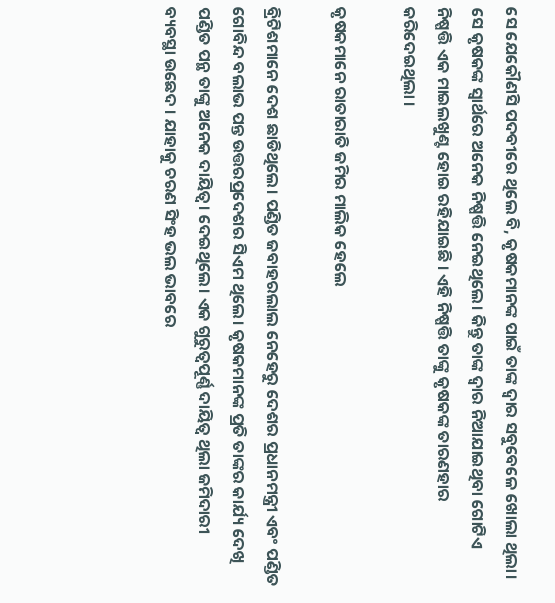ସେ ଯେକୌଣସି ପଦବୀରେ ଥିଲେ ବି, କୃଷକମାନଙ୍କ ପାଇଁ ତାଙ୍କ ଦ୍ୱାର ସବୁବେଳେ ଖୋଲା ଥିଲା। ସେ କୃଷକଙ୍କ ସ୍ୱାର୍ଥରେ ଅନେକ ନିଷ୍ପତ୍ତି ନେଇଥିଲେ। କିନ୍ତୁ ତାଙ୍କ ଦ୍ୱାର ନିଆଯାଇଥିବା ଗୋଟିଏ ନିଷ୍ପତ୍ତି ଏକ ମାଇଲଖୁଣ୍ଟ ହୋଇ ରହିଯାଇଛି । ଏହି ନିଷ୍ପତ୍ତି ତାଙ୍କୁ କୃଷକଙ୍କ ତାରଣହାର କରିଦେଇଥିଲା ।

କୃଷକମାନେ ରାତାରାତି ଜମିର ମାଲିକ ହେଲେ

ବ୍ରିଟିଶମାନେ ଦେଶ ଛାଡିଥିଲେ। ପଣ୍ଡିତ ଜବାହରଲାଲ ନେହେରୁ ଦେଶର ପ୍ରଧାନମନ୍ତ୍ରୀ ଏବଂ ପଣ୍ଡିତ ଗୋବିନ୍ଦ ବଲାଭ ପନ୍ତ ଉତ୍ତରପ୍ରଦେଶର ସିଏମ ଥିଲେ। କୃଷକମାନଙ୍କ ପ୍ରତି ତାଙ୍କର କାର୍ଯ୍ୟ ଦେଖି ପଣ୍ଡିତ ପନ୍ଥ ତାଙ୍କୁ ଅନେକ ଦାୟିତ୍ୱ। ଦେଇଥିଲେ। ଏକ ଗୁରୁତ୍ୱପୂର୍ଣ୍ଣ ଦାୟିତ୍ୱ ଥିଲା ଜମିଦାରୀ  ବ୍ୟବସ୍ଥା ଉଛେଦ । ଯାହାକୁ ଚରଣ ସିଂହ ଭଲ ଭାବରେ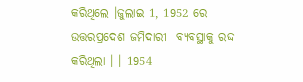କରିଥିଲେ ।ଜୁଲାଇ 1, 1952 ରେ ଉତ୍ତରପ୍ରଦେଶ ଜମିଦାରୀ  ବ୍ୟବସ୍ଥାକୁ ରଦ୍ଦ କରିଥିଲା । । 1954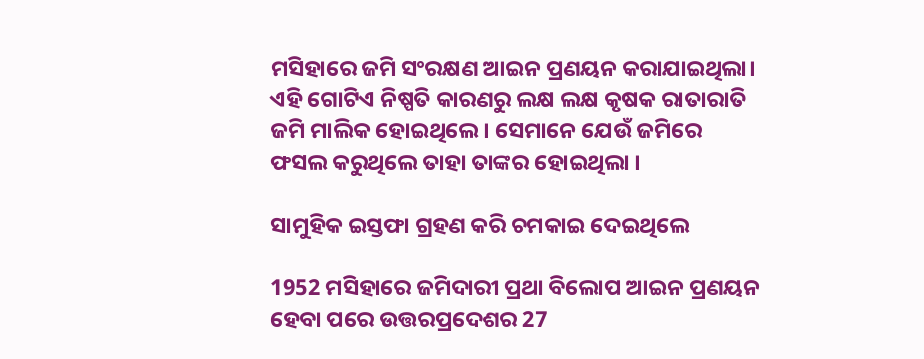ମସିହାରେ ଜମି ସଂରକ୍ଷଣ ଆଇନ ପ୍ରଣୟନ କରାଯାଇଥିଲା। ଏହି ଗୋଟିଏ ନିଷ୍ପତି କାରଣରୁ ଲକ୍ଷ ଲକ୍ଷ କୃଷକ ରାତାରାତି ଜମି ମାଲିକ ହୋଇଥିଲେ। ସେମାନେ ଯେଉଁ ଜମିରେ ଫସଲ କରୁଥିଲେ ତାହା ତାଙ୍କର ହୋଇଥିଲା ।

ସାମୁହିକ ଇସ୍ତଫା ଗ୍ରହଣ କରି ଚମକାଇ ଦେଇଥିଲେ

1952 ମସିହାରେ ଜମିଦାରୀ ପ୍ରଥା ବିଲୋପ ଆଇନ ପ୍ରଣୟନ ହେବା ପରେ ଉତ୍ତରପ୍ରଦେଶର 27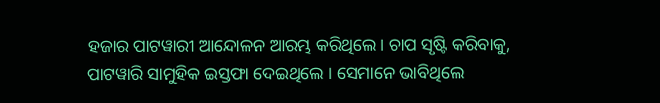ହଜାର ପାଟୱାରୀ ଆନ୍ଦୋଳନ ଆରମ୍ଭ କରିଥିଲେ। ଚାପ ସୃଷ୍ଟି କରିବାକୁ, ପାଟୱାରି ସାମୁହିକ ଇସ୍ତଫା ଦେଇଥିଲେ । ସେମାନେ ଭାବିଥିଲେ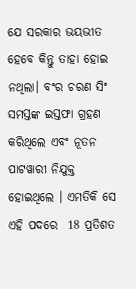ଯେ ସରକାର ଭୟଭୀତ ହେବେ କିନ୍ତୁ ତାହା ହୋଇ ନଥିଲା। ବଂର ଚରଣ ସିଂ ସମସ୍ତଙ୍କ ଇସ୍ତଫା ଗ୍ରହଣ କରିଥିଲେ ଏବଂ ନୂତନ ପାଟୱାରୀ ନିଯୁକ୍ତ ହୋଇଥିଲେ । ଏମତିକି ସେ ଏହି ପଦରେ  18 ପ୍ରତିଶତ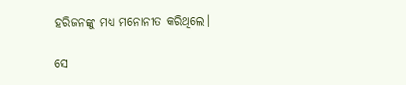ହରିଜନଙ୍କୁ ମଧ୍ୟ ମନୋନୀତ କରିଥିଲେ।

ସେ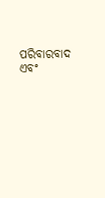ପରିବାରବାଦ ଏବଂ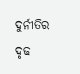ଦୁର୍ନୀତିର ଦୃଢ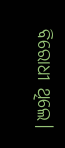ବିରୋଧୀ ଥିଲେ।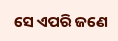ସେ ଏପରି ଜଣେ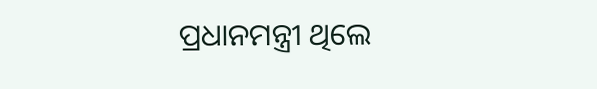ପ୍ରଧାନମନ୍ତ୍ରୀ ଥିଲେ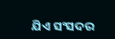ଯିଏ ସଂସଦର